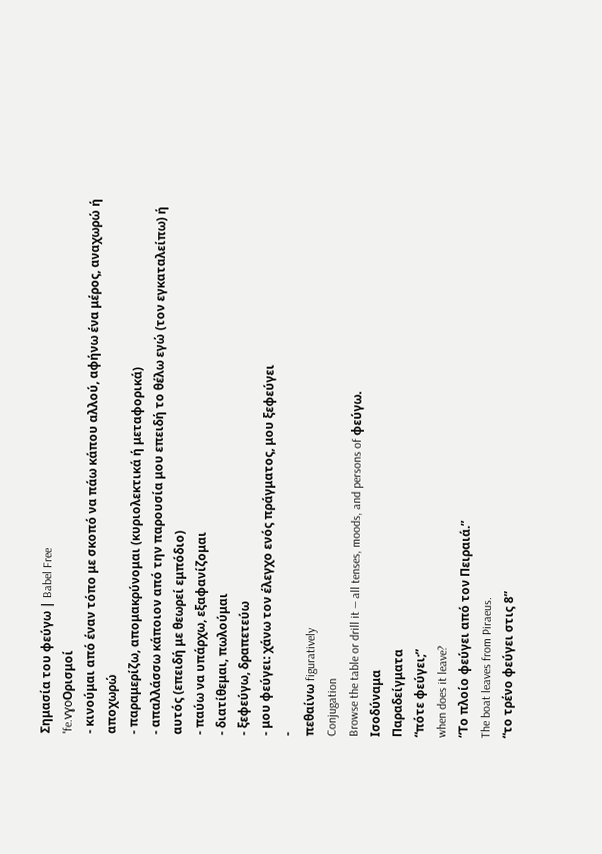Σημασία του φεύγω | Babel Free
ˈfe.vɣoΟρισμοί
- κινούμαι από έναν τόπο με σκοπό να πάω κάπου αλλού, αφήνω ένα μέρος, αναχωρώ ή αποχωρώ
- παραμερίζω, απομακρύνομαι (κυριολεκτικά ή μεταφορικά)
- απαλλάσσω κάποιον από την παρουσία μου επειδή το θέλω εγώ (τον εγκαταλείπω) ή αυτός (επειδή με θεωρεί εμπόδιο)
- παύω να υπάρχω, εξαφανίζομαι
- διατίθεμαι, πωλούμαι
- ξεφεύγω, δραπετεύω
- μου φεύγει: χάνω τον έλεγχο ενός πράγματος, μου ξεφεύγει
-
πεθαίνω figuratively
Conjugation
Browse the table or drill it — all tenses, moods, and persons of φεύγω.
Ισοδύναμα
Παραδείγματα
“πότε φεύγει;”
when does it leave?
“Το πλοίο φεύγει από τον Πειραιά.”
The boat leaves from Piraeus.
“το τρένο φεύγει στις 8”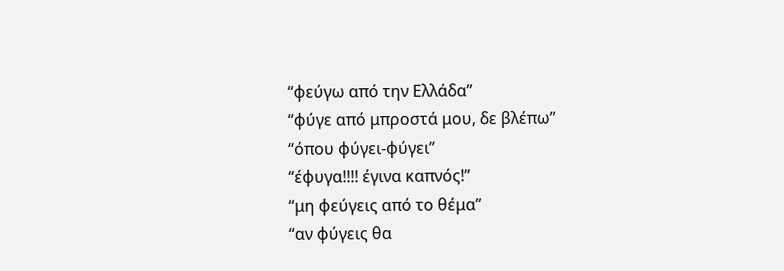“φεύγω από την Ελλάδα”
“φύγε από μπροστά μου, δε βλέπω”
“όπου φύγει-φύγει”
“έφυγα!!!! έγινα καπνός!”
“μη φεύγεις από το θέμα”
“αν φύγεις θα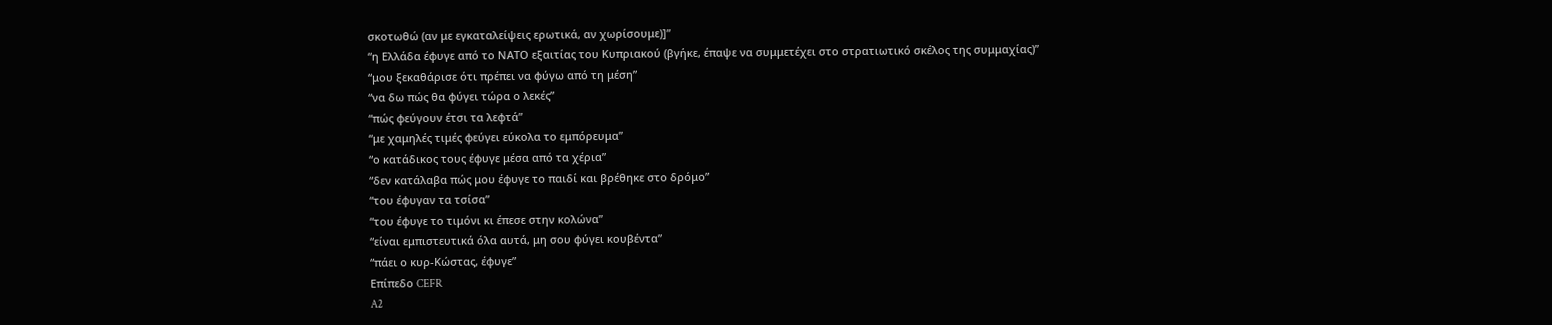σκοτωθώ (αν με εγκαταλείψεις ερωτικά, αν χωρίσουμε)]”
“η Ελλάδα έφυγε από το ΝΑΤΟ εξαιτίας του Κυπριακού (βγήκε, έπαψε να συμμετέχει στο στρατιωτικό σκέλος της συμμαχίας)”
“μου ξεκαθάρισε ότι πρέπει να φύγω από τη μέση”
“να δω πώς θα φύγει τώρα ο λεκές”
“πώς φεύγουν έτσι τα λεφτά”
“με χαμηλές τιμές φεύγει εύκολα το εμπόρευμα”
“ο κατάδικος τους έφυγε μέσα από τα χέρια”
“δεν κατάλαβα πώς μου έφυγε το παιδί και βρέθηκε στο δρόμο”
“του έφυγαν τα τσίσα”
“του έφυγε το τιμόνι κι έπεσε στην κολώνα”
“είναι εμπιστευτικά όλα αυτά, μη σου φύγει κουβέντα”
“πάει ο κυρ-Κώστας, έφυγε”
Επίπεδο CEFR
A2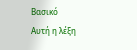Βασικό
Αυτή η λέξη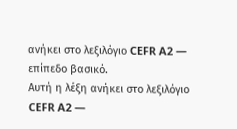ανήκει στο λεξιλόγιο CEFR A2 — επίπεδο βασικό.
Αυτή η λέξη ανήκει στο λεξιλόγιο CEFR A2 —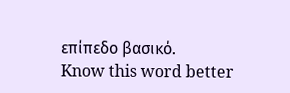επίπεδο βασικό.
Know this word better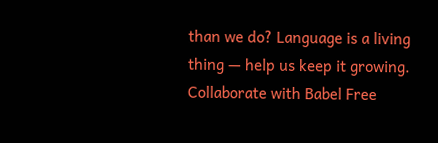than we do? Language is a living thing — help us keep it growing. Collaborate with Babel Free